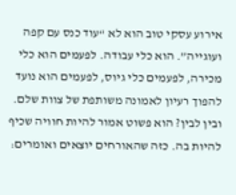אירוע עסקי טוב הוא לא “עוד כנס עם קפה ועוגייה”. הוא כלי עבודה. לפעמים הוא כלי מכירה, לפעמים כלי גיוס, לפעמים הוא נועד להפוך רעיון לאמונה משותפת של צוות שלם. ובין לבין? הוא פשוט אמור להיות חוויה שכיף להיות בה. כזה שהאורחים יוצאים ואומרים: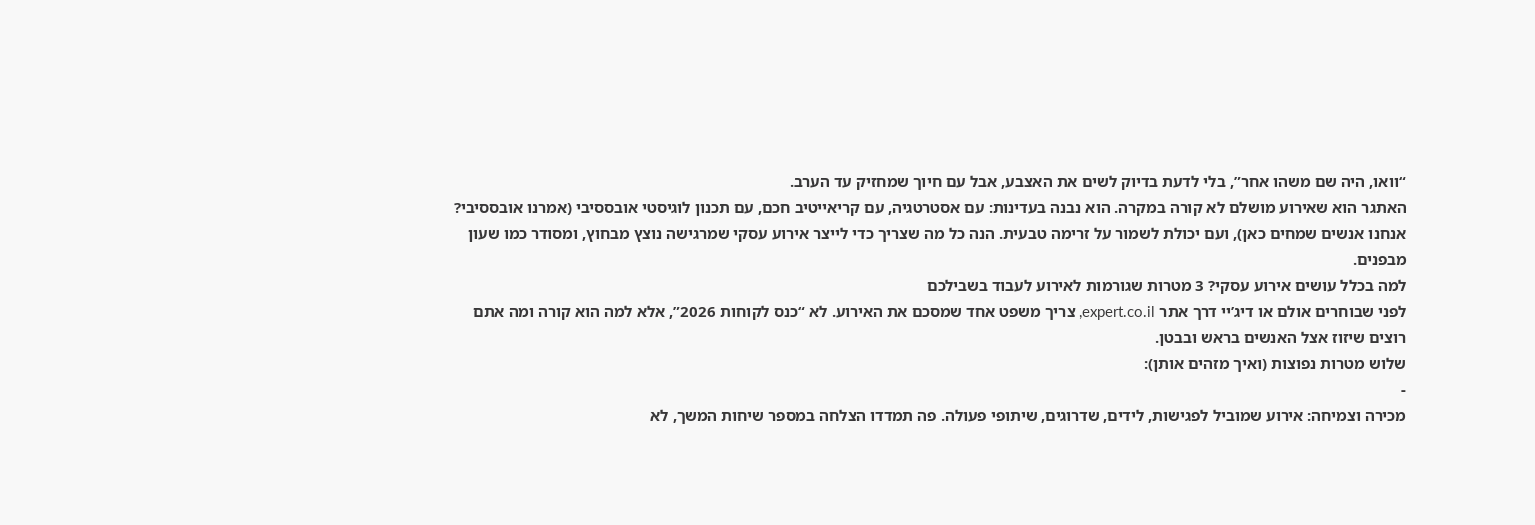“וואו, היה שם משהו אחר”, בלי לדעת בדיוק לשים את האצבע, אבל עם חיוך שמחזיק עד הערב.
האתגר הוא שאירוע מושלם לא קורה במקרה. הוא נבנה בעדינות: עם אסטרטגיה, עם קריאייטיב חכם, עם תכנון לוגיסטי אובססיבי (אמרנו אובססיבי? אנחנו אנשים שמחים כאן), ועם יכולת לשמור על זרימה טבעית. הנה כל מה שצריך כדי לייצר אירוע עסקי שמרגישה נוצץ מבחוץ, ומסודר כמו שעון מבפנים.
למה בכלל עושים אירוע עסקי? 3 מטרות שגורמות לאירוע לעבוד בשבילכם
לפני שבוחרים אולם או דיג’יי דרך אתר expert.co.il, צריך משפט אחד שמסכם את האירוע. לא “כנס לקוחות 2026”, אלא למה הוא קורה ומה אתם רוצים שיזוז אצל האנשים בראש ובבטן.
שלוש מטרות נפוצות (ואיך מזהים אותן):
-
מכירה וצמיחה: אירוע שמוביל לפגישות, לידים, שדרוגים, שיתופי פעולה. פה תמדדו הצלחה במספר שיחות המשך, לא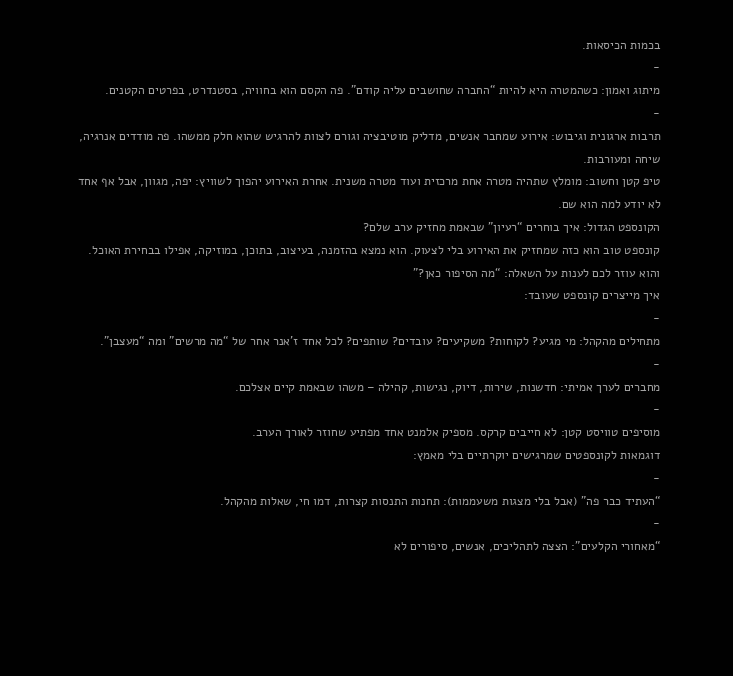בכמות הכיסאות.
-
מיתוג ואמון: כשהמטרה היא להיות “החברה שחושבים עליה קודם”. פה הקסם הוא בחוויה, בסטנדרט, בפרטים הקטנים.
-
תרבות ארגונית וגיבוש: אירוע שמחבר אנשים, מדליק מוטיבציה וגורם לצוות להרגיש שהוא חלק ממשהו. פה מודדים אנרגיה, שיחה ומעורבות.
טיפ קטן וחשוב: מומלץ שתהיה מטרה אחת מרכזית ועוד מטרה משנית. אחרת האירוע יהפוך לשוויץ: יפה, מגוון, אבל אף אחד לא יודע למה הוא שם.
הקונספט הגדול: איך בוחרים “רעיון” שבאמת מחזיק ערב שלם?
קונספט טוב הוא כזה שמחזיק את האירוע בלי לצעוק. הוא נמצא בהזמנה, בעיצוב, בתוכן, במוזיקה, אפילו בבחירת האוכל. והוא עוזר לכם לענות על השאלה: “מה הסיפור כאן?”
איך מייצרים קונספט שעובד:
-
מתחילים מהקהל: מי מגיע? לקוחות? משקיעים? עובדים? שותפים? לכל אחד ז’אנר אחר של “מה מרשים” ומה “מעצבן”.
-
מחברים לערך אמיתי: חדשנות, שירות, דיוק, נגישות, קהילה – משהו שבאמת קיים אצלכם.
-
מוסיפים טוויסט קטן: לא חייבים קרקס. מספיק אלמנט אחד מפתיע שחוזר לאורך הערב.
דוגמאות לקונספטים שמרגישים יוקרתיים בלי מאמץ:
-
“העתיד כבר פה” (אבל בלי מצגות משעממות): תחנות התנסות קצרות, דמו חי, שאלות מהקהל.
-
“מאחורי הקלעים”: הצצה לתהליכים, אנשים, סיפורים לא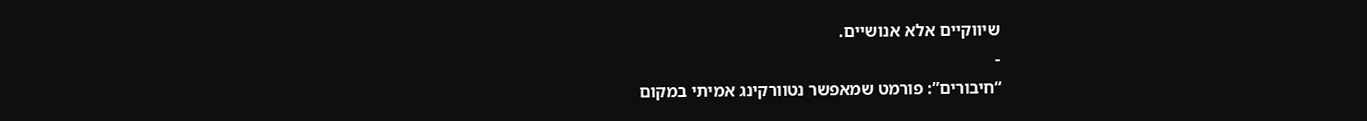שיווקיים אלא אנושיים.
-
“חיבורים”: פורמט שמאפשר נטוורקינג אמיתי במקום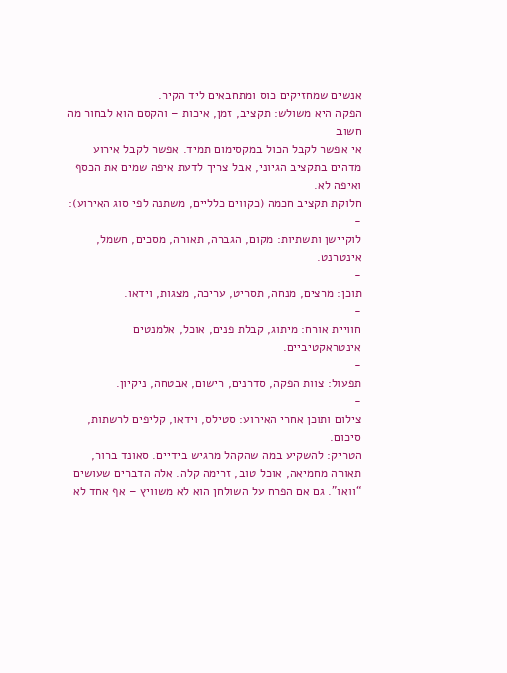אנשים שמחזיקים כוס ומתחבאים ליד הקיר.
הפקה היא משולש: תקציב, זמן, איכות – והקסם הוא לבחור מה חשוב
אי אפשר לקבל הכול במקסימום תמיד. אפשר לקבל אירוע מדהים בתקציב הגיוני, אבל צריך לדעת איפה שמים את הכסף ואיפה לא.
חלוקת תקציב חכמה (כקווים כלליים, משתנה לפי סוג האירוע):
-
לוקיישן ותשתיות: מקום, הגברה, תאורה, מסכים, חשמל, אינטרנט.
-
תוכן: מרצים, מנחה, תסריט, עריכה, מצגות, וידאו.
-
חוויית אורח: מיתוג, קבלת פנים, אוכל, אלמנטים אינטראקטיביים.
-
תפעול: צוות הפקה, סדרנים, רישום, אבטחה, ניקיון.
-
צילום ותוכן אחרי האירוע: סטילס, וידאו, קליפים לרשתות, סיכום.
הטריק: להשקיע במה שהקהל מרגיש בידיים. סאונד ברור, תאורה מחמיאה, אוכל טוב, זרימה קלה. אלה הדברים שעושים “וואו”. גם אם הפרח על השולחן הוא לא משוויץ – אף אחד לא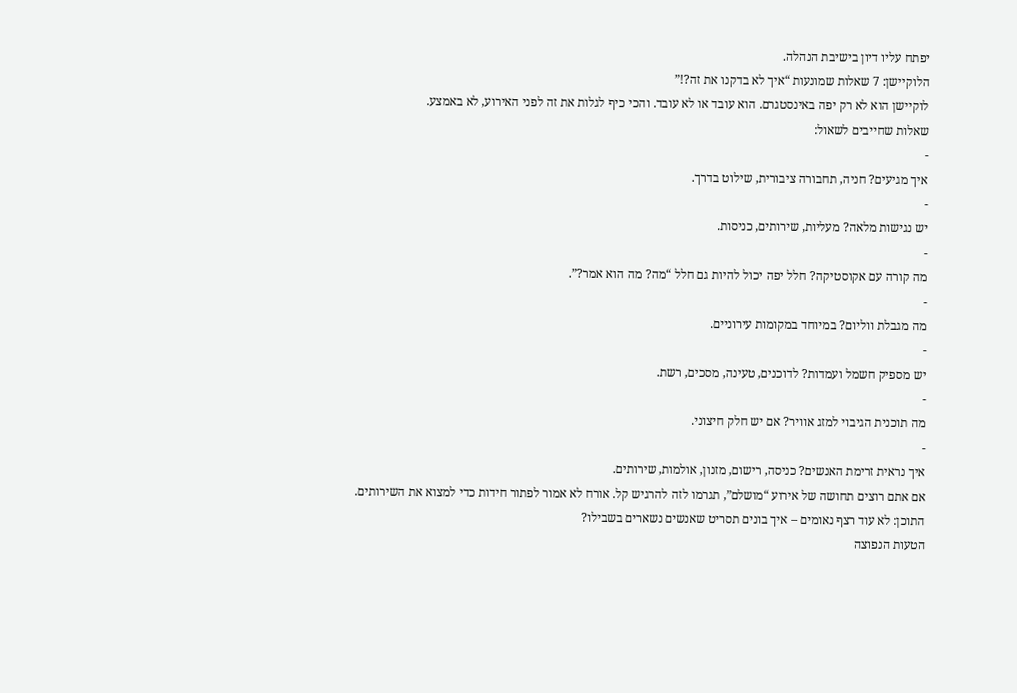יפתח עליו דיון בישיבת הנהלה.
הלוקיישן: 7 שאלות שמונעות “איך לא בדקנו את זה?!”
לוקיישן הוא לא רק יפה באינסטגרם. הוא עובד או לא עובד. והכי כיף לגלות את זה לפני האירוע, לא באמצע.
שאלות שחייבים לשאול:
-
איך מגיעים? חניה, תחבורה ציבורית, שילוט בדרך.
-
יש נגישות מלאה? מעליות, שירותים, כניסות.
-
מה קורה עם אקוסטיקה? חלל יפה יכול להיות גם חלל “מה? מה הוא אמר?”.
-
מה מגבלת ווליום? במיוחד במקומות עירוניים.
-
יש מספיק חשמל ועמדות? לדוכנים, טעינה, מסכים, רשת.
-
מה תוכנית הגיבוי למזג אוויר? אם יש חלק חיצוני.
-
איך נראית זרימת האנשים? כניסה, רישום, מזנון, אולמות, שירותים.
אם אתם רוצים תחושה של אירוע “מושלם”, תגרמו לזה להרגיש קל. אורח לא אמור לפתור חידות כדי למצוא את השירותים.
התוכן: לא עוד רצף נאומים – איך בונים תסריט שאנשים נשארים בשבילו?
הטעות הנפוצה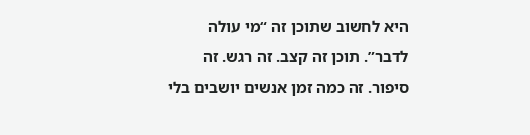היא לחשוב שתוכן זה “מי עולה לדבר”. תוכן זה קצב. זה רגש. זה סיפור. זה כמה זמן אנשים יושבים בלי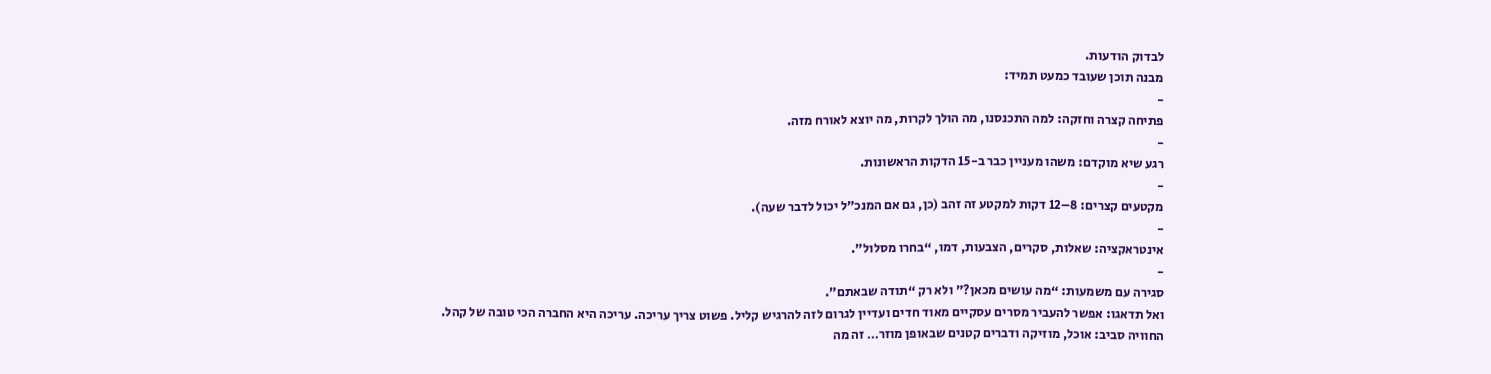לבדוק הודעות.
מבנה תוכן שעובד כמעט תמיד:
-
פתיחה קצרה וחזקה: למה התכנסנו, מה הולך לקרות, מה יוצא לאורח מזה.
-
רגע שיא מוקדם: משהו מעניין כבר ב-15 הדקות הראשונות.
-
מקטעים קצרים: 8–12 דקות למקטע זה זהב (כן, גם אם המנכ”ל יכול לדבר שעה).
-
אינטראקציה: שאלות, סקרים, הצבעות, דמו, “בחרו מסלול”.
-
סגירה עם משמעות: “מה עושים מכאן?” ולא רק “תודה שבאתם”.
ואל תדאגו: אפשר להעביר מסרים עסקיים מאוד חדים ועדיין לגרום לזה להרגיש קליל. פשוט צריך עריכה. עריכה היא החברה הכי טובה של קהל.
החוויה סביב: אוכל, מוזיקה ודברים קטנים שבאופן מוזר… זה מה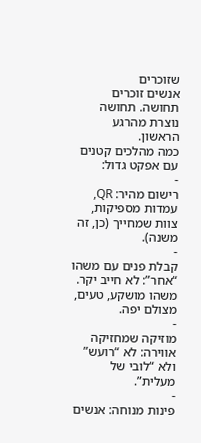שזוכרים
אנשים זוכרים תחושה. תחושה נוצרת מהרגע הראשון.
כמה מהלכים קטנים עם אפקט גדול:
-
רישום מהיר: QR, עמדות מספיקות, צוות שמחייך (כן, זה משנה).
-
קבלת פנים עם משהו “אחר”: לא חייב יקר. משהו מושקע, טעים, מצולם יפה.
-
מוזיקה שמחזיקה אווירה: לא “רועש” ולא “לובי של מעלית”.
-
פינות מנוחה: אנשים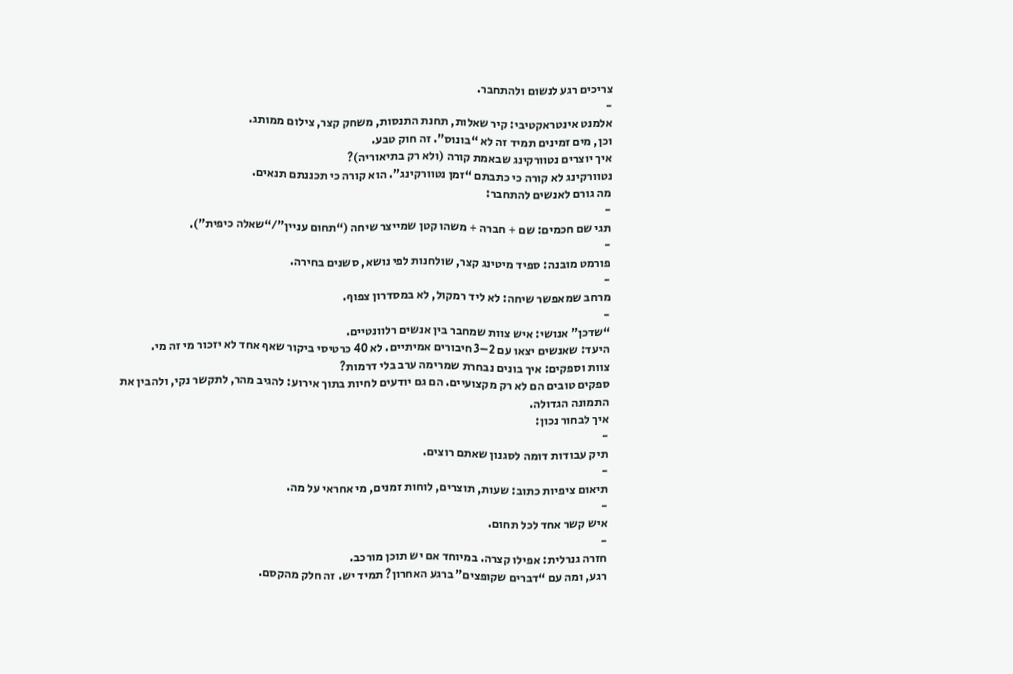צריכים רגע לנשום ולהתחבר.
-
אלמנט אינטראקטיבי: קיר שאלות, תחנת התנסות, משחק קצר, צילום ממותג.
וכן, מים זמינים תמיד זה לא “בונוס”. זה חוק טבע.
איך יוצרים נטוורקינג שבאמת קורה (ולא רק בתיאוריה)?
נטוורקינג לא קורה כי כתבתם “זמן נטוורקינג”. הוא קורה כי תכננתם תנאים.
מה גורם לאנשים להתחבר:
-
תגי שם חכמים: שם + חברה + משהו קטן שמייצר שיחה (“תחום עניין”/“שאלה כיפית”).
-
פורמט מובנה: ספיד מיטינג קצר, שולחנות לפי נושא, סשנים בחירה.
-
מרחב שמאפשר שיחה: לא ליד רמקול, לא במסדרון צפוף.
-
“שדכן” אנושי: איש צוות שמחבר בין אנשים רלוונטיים.
היעד: שאנשים יצאו עם 2–3 חיבורים אמיתיים. לא 40 כרטיסי ביקור שאף אחד לא יזכור מי זה מי.
צוות וספקים: איך בונים נבחרת שמרימה ערב בלי דרמות?
ספקים טובים הם לא רק מקצועיים. הם גם יודעים לחיות בתוך אירוע: להגיב מהר, לתקשר נקי, ולהבין את התמונה הגדולה.
איך לבחור נכון:
-
תיק עבודות דומה לסגנון שאתם רוצים.
-
תיאום ציפיות כתוב: שעות, תוצרים, לוחות זמנים, מי אחראי על מה.
-
איש קשר אחד לכל תחום.
-
חזרה גנרלית: אפילו קצרה. במיוחד אם יש תוכן מורכב.
רגע, ומה עם “דברים שקופצים” ברגע האחרון? תמיד יש. זה חלק מהקסם.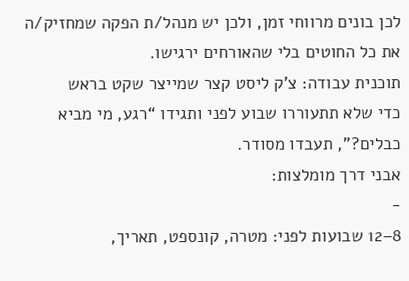לכן בונים מרווחי זמן, ולכן יש מנהל/ת הפקה שמחזיק/ה את כל החוטים בלי שהאורחים ירגישו.
תוכנית עבודה: צ’ק ליסט קצר שמייצר שקט בראש
כדי שלא תתעוררו שבוע לפני ותגידו “רגע, מי מביא כבלים?”, תעבדו מסודר.
אבני דרך מומלצות:
-
8–12 שבועות לפני: מטרה, קונספט, תאריך,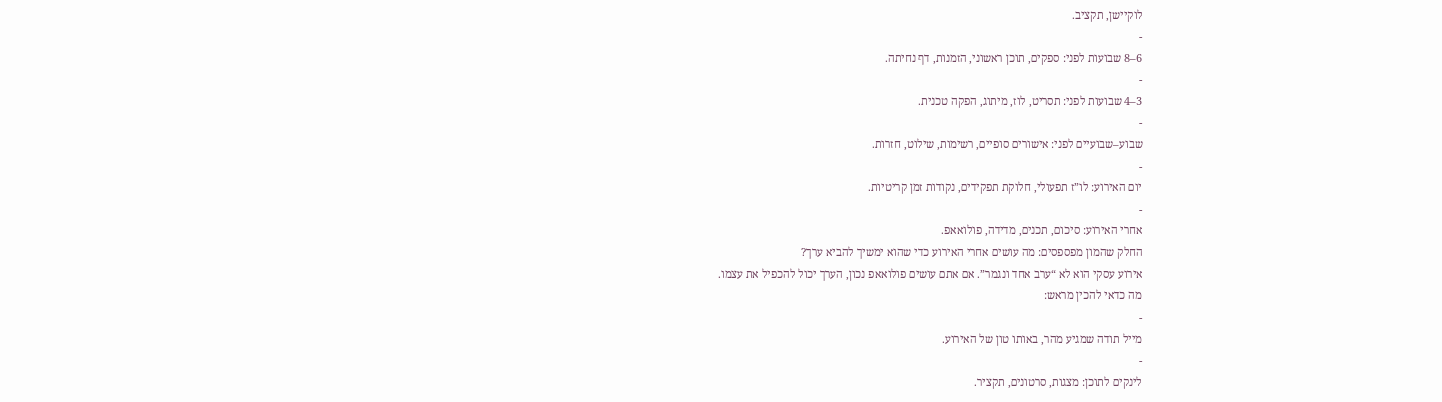לוקיישן, תקציב.
-
6–8 שבועות לפני: ספקים, תוכן ראשוני, הזמנות, דף נחיתה.
-
3–4 שבועות לפני: תסריט, לוז, מיתוג, הפקה טכנית.
-
שבוע–שבועיים לפני: אישורים סופיים, רשימות, שילוט, חזרות.
-
יום האירוע: לו”ז תפעולי, חלוקת תפקידים, נקודות זמן קריטיות.
-
אחרי האירוע: סיכום, תכנים, מדידה, פולואאפ.
החלק שהמון מפספסים: מה עושים אחרי האירוע כדי שהוא ימשיך להביא ערך?
אירוע עסקי הוא לא “ערב אחד ונגמר”. אם אתם עושים פולואאפ נכון, הערך יכול להכפיל את עצמו.
מה כדאי להכין מראש:
-
מייל תודה שמגיע מהר, באותו טון של האירוע.
-
לינקים לתוכן: מצגות, סרטונים, תקציר.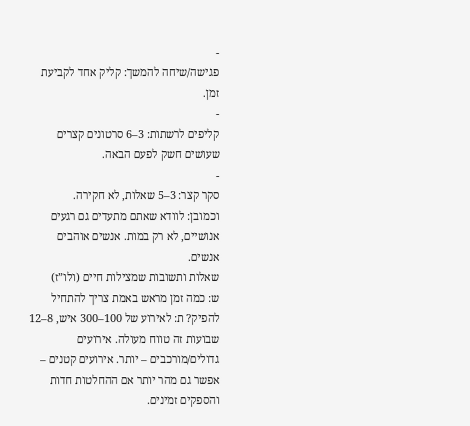-
פגישה/שיחה להמשך: קליק אחד לקביעת זמן.
-
קליפים לרשתות: 3–6 סרטונים קצרים שעושים חשק לפעם הבאה.
-
סקר קצר: 3–5 שאלות, לא חקירה.
וכמובן: לוודא שאתם מתעדים גם רגעים אנושיים, לא רק במות. אנשים אוהבים אנשים.
שאלות ותשובות שמצילות חיים (ולו”ז)
ש: כמה זמן מראש באמת צריך להתחיל להפיק? ת: לאירוע של 100–300 איש, 8–12 שבועות זה טווח מעולה. אירועים גדולים/מורכבים – יותר. אירועים קטנים – אפשר גם מהר יותר אם ההחלטות חדות והספקים זמינים.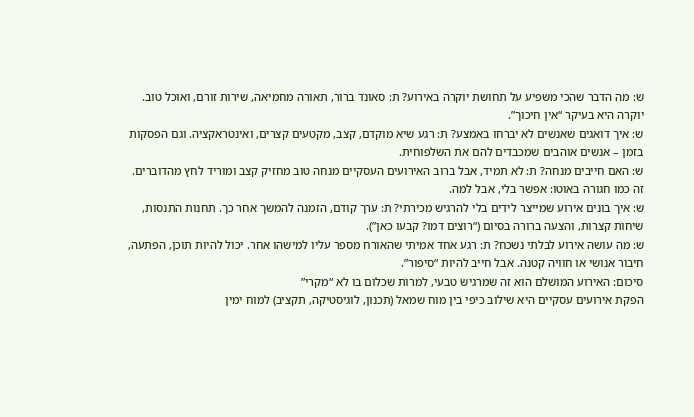ש: מה הדבר שהכי משפיע על תחושת יוקרה באירוע? ת: סאונד ברור, תאורה מחמיאה, שירות זורם, ואוכל טוב. יוקרה היא בעיקר “אין חיכוך”.
ש: איך דואגים שאנשים לא יברחו באמצע? ת: רגע שיא מוקדם, קצב, מקטעים קצרים, ואינטראקציה. וגם הפסקות בזמן – אנשים אוהבים שמכבדים להם את השלפוחית.
ש: האם חייבים מנחה? ת: לא תמיד, אבל ברוב האירועים העסקיים מנחה טוב מחזיק קצב ומוריד לחץ מהדוברים. זה כמו חגורה באוטו: אפשר בלי, אבל למה.
ש: איך בונים אירוע שמייצר לידים בלי להרגיש מכירתי? ת: ערך קודם, הזמנה להמשך אחר כך. תחנות התנסות, שיחות קצרות, והצעה ברורה בסיום (“רוצים דמו? קבעו כאן”).
ש: מה עושה אירוע לבלתי נשכח? ת: רגע אחד אמיתי שהאורח מספר עליו למישהו אחר. יכול להיות תוכן, הפתעה, חיבור אנושי או חוויה קטנה. אבל חייב להיות “סיפור”.
סיכום: האירוע המושלם הוא זה שמרגיש טבעי, למרות שכלום בו לא “מקרי”
הפקת אירועים עסקיים היא שילוב כיפי בין מוח שמאל (תכנון, לוגיסטיקה, תקציב) למוח ימין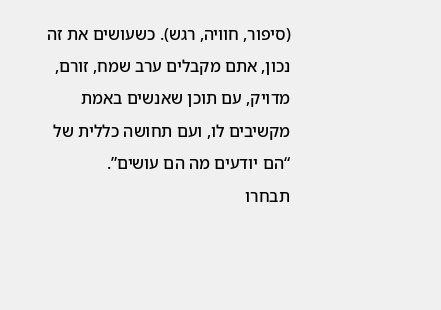(סיפור, חוויה, רגש). כשעושים את זה נכון, אתם מקבלים ערב שמח, זורם, מדויק, עם תוכן שאנשים באמת מקשיבים לו, ועם תחושה כללית של “הם יודעים מה הם עושים”.
תבחרו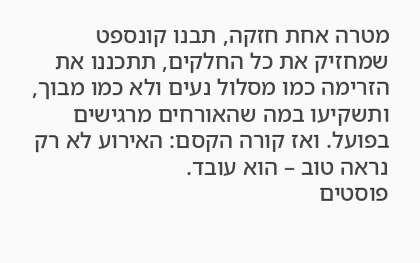מטרה אחת חזקה, תבנו קונספט שמחזיק את כל החלקים, תתכננו את הזרימה כמו מסלול נעים ולא כמו מבוך, ותשקיעו במה שהאורחים מרגישים בפועל. ואז קורה הקסם: האירוע לא רק נראה טוב – הוא עובד.
פוסטים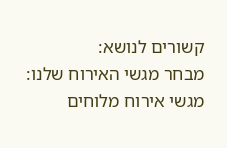קשורים לנושא:
מבחר מגשי האירוח שלנו:
מגשי אירוח מלוחים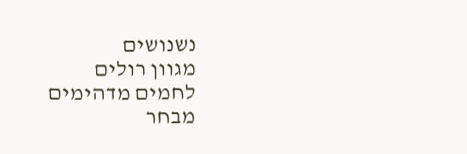נשנושים
מגוון רולים
לחמים מדהימים
מבחר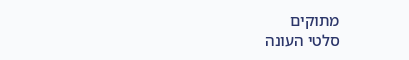מתוקים
סלטי העונה